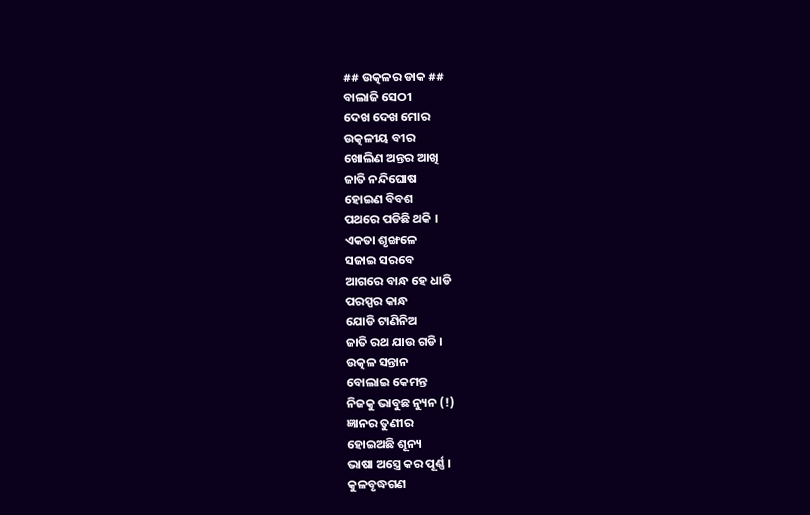## ଉତ୍କଳର ଡାକ ##
ବାଲାଜି ସେଠୀ
ଦେଖ ଦେଖ ମୋର
ଉତ୍କଳୀୟ ବୀର
ଖୋଲିଣ ଅନ୍ତର ଆଖି
ଜାତି ନନ୍ଦିଘୋଷ
ହୋଇଣ ବିବଶ
ପଥରେ ପଡିଛି ଥକି ।
ଏକତା ଶୃଙ୍ଖଳେ
ସଜାଇ ସରବେ
ଆଗରେ ବାନ୍ଧ ହେ ଧାଡି
ପରସ୍ପର କାନ୍ଧ
ଯୋଡି ଟାଣିନିଅ
ଜାତି ରଥ ଯାଉ ଗଡି ।
ଉତ୍କଳ ସନ୍ତାନ
ବୋଲାଇ କେମନ୍ତ
ନିଜକୁ ଭାବୁଛ ନ୍ୟୁନ (!)
ଜ୍ଞାନର ତୁଣୀର
ହୋଇଅଛି ଶୂନ୍ୟ
ଭାଷା ଅସ୍ତ୍ରେ କର ପୂର୍ଣ୍ଣ ।
କୁଳବୃଦ୍ଧଗଣ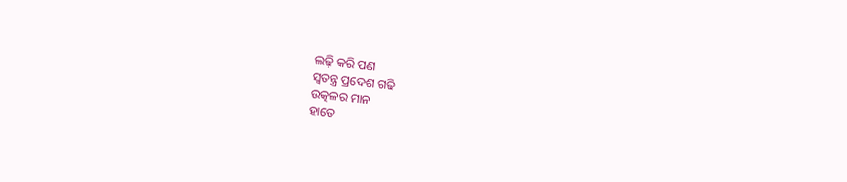ଲଢ଼ି କରି ପଣ
ସ୍ୱତନ୍ତ୍ର ପ୍ରଦେଶ ଗଢି
ଉତ୍କଳର ମାନ
ହାତେ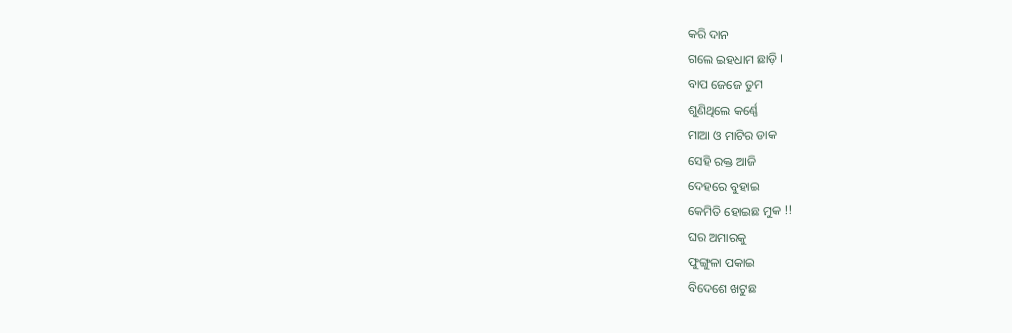କରି ଦାନ
ଗଲେ ଇହଧାମ ଛାଡ଼ି ।
ବାପ ଜେଜେ ତୁମ
ଶୁଣିଥିଲେ କର୍ଣ୍ଣେ
ମାଆ ଓ ମାଟିର ଡାକ
ସେହି ରକ୍ତ ଆଜି
ଦେହରେ ବୁହାଇ
କେମିତି ହୋଇଛ ମୁକ !!
ଘର ଅମାରକୁ
ଫୁଙ୍ଗୁଳା ପକାଇ
ବିଦେଶେ ଖଟୁଛ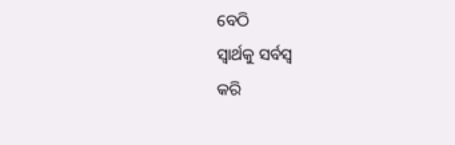ବେଠି
ସ୍ୱାର୍ଥକୁ ସର୍ବସ୍ବ
କରି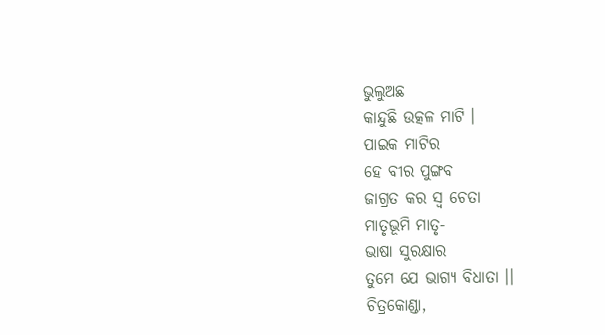ଭୁଲୁଅଛ
କାନ୍ଦୁଛି ଉତ୍କଳ ମାଟି ।
ପାଇକ ମାଟିର
ହେ ବୀର ପୁଙ୍ଗବ
ଜାଗ୍ରତ କର ସ୍ୱ ଚେତା
ମାତୃଭୂମି ମାତୃ-
ଭାଷା ସୁରକ୍ଷାର
ତୁମେ ଯେ ଭାଗ୍ୟ ବିଧାତା ।।
ଚିତ୍ରକୋଣ୍ଡା,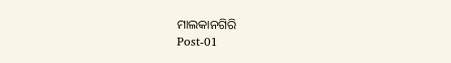ମାଲକାନଗିରି
Post-01